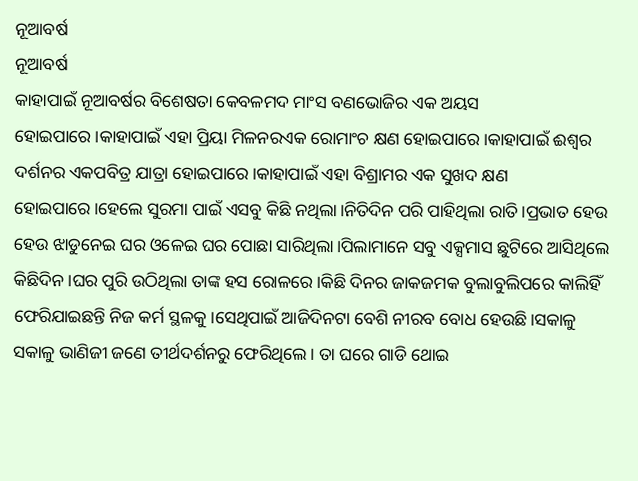ନୂଆବର୍ଷ
ନୂଆବର୍ଷ
କାହାପାଇଁ ନୂଆବର୍ଷର ବିଶେଷତା କେବଳମଦ ମାଂସ ବଣଭୋଜିର ଏକ ଅୟସ ହୋଇପାରେ।କାହାପାଇଁ ଏହା ପ୍ରିୟା ମିଳନରଏକ ରୋମାଂଚ କ୍ଷଣ ହୋଇପାରେ।କାହାପାଇଁ ଈଶ୍ବର ଦର୍ଶନର ଏକପବିତ୍ର ଯାତ୍ରା ହୋଇପାରେ।କାହାପାଇଁ ଏହା ବିଶ୍ରାମର ଏକ ସୁଖଦ କ୍ଷଣ ହୋଇପାରେ।ହେଲେ ସୁରମା ପାଇଁ ଏସବୁ କିଛି ନଥିଲା।ନିତିଦିନ ପରି ପାହିଥିଲା ରାତି।ପ୍ରଭାତ ହେଉ ହେଉ ଝାଡୁନେଇ ଘର ଓଳେଇ ଘର ପୋଛା ସାରିଥିଲା।ପିଲାମାନେ ସବୁ ଏକ୍ସମାସ ଛୁଟିରେ ଆସିଥିଲେ କିଛିଦିନ।ଘର ପୁରି ଉଠିଥିଲା ତାଙ୍କ ହସ ରୋଳରେ।କିଛି ଦିନର ଜାକଜମକ ବୁଲାବୁଲିପରେ କାଲିହିଁ ଫେରିଯାଇଛନ୍ତି ନିଜ କର୍ମ ସ୍ଥଳକୁ।ସେଥିପାଇଁ ଆଜିଦିନଟା ବେଶି ନୀରବ ବୋଧ ହେଉଛି।ସକାଳୁ ସକାଳୁ ଭାଣିଜୀ ଜଣେ ତୀର୍ଥଦର୍ଶନରୁ ଫେରିଥିଲେ। ତା ଘରେ ଗାଡି ଥୋଇ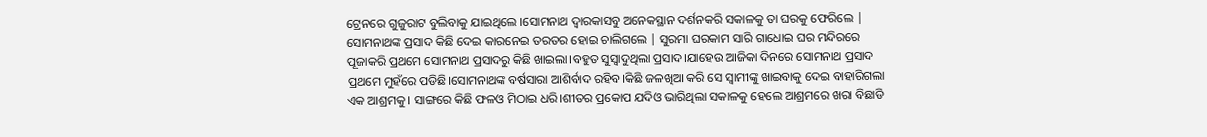ଟ୍ରେନରେ ଗୁଜୁରାଟ ବୁଲିବାକୁ ଯାଇଥିଲେ ।ସୋମନାଥ ଦ୍ବାରକାସବୁ ଅନେକସ୍ଥାନ ଦର୍ଶନକରି ସକାଳକୁ ତା ଘରକୁ ଫେରିଲେ | ସୋମନାଥଙ୍କ ପ୍ରସାଦ କିଛି ଦେଇ କାରନେଇ ତରତର ହୋଇ ଚାଲିଗଲେ | ସୁରମା ଘରକାମ ସାରି ଗାଧୋଇ ଘର ମନ୍ଦିରରେ ପୂଜାକରି ପ୍ରଥମେ ସୋମନାଥ ପ୍ରସାଦରୁ କିଛି ଖାଇଲା।ବହୁତ ସୁସ୍ବାଦୁଥିଲା ପ୍ରସାଦ।ଯାହେଉ ଆଜିକା ଦିନରେ ସୋମନାଥ ପ୍ରସାଦ ପ୍ରଥମେ ମୁହଁରେ ପଡିଛି।ସୋମନାଥଙ୍କ ବର୍ଷସାରା ଆଶିର୍ବାଦ ରହିବ।କିଛି ଜଳଖିଆ କରି ସେ ସ୍ବାମୀଙ୍କୁ ଖାଇବାକୁ ଦେଇ ବାହାରିଗଲା ଏକ ଆଶ୍ରମକୁ। ସାଙ୍ଗରେ କିଛି ଫଳଓ ମିଠାଇ ଧରି।ଶୀତର ପ୍ରକୋପ ଯଦିଓ ଭାରିଥିଲା ସକାଳକୁ ହେଲେ ଆଶ୍ରମରେ ଖରା ବିଛାଡି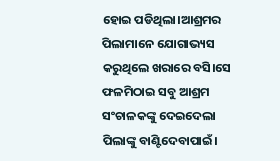ହୋଇ ପଡିଥିଲା।ଆଶ୍ରମର ପିଲାମାନେ ଯୋଗାଭ୍ୟସ କରୁଥିଲେ ଖରାରେ ବସି।ସେ ଫଳମିଠାଇ ସବୁ ଆଶ୍ରମ ସଂଚାଳକଙ୍କୁ ଦେଇଦେଲା ପିଲାଙ୍କୁ ବାଣ୍ଟିଦେବାପାଇଁ।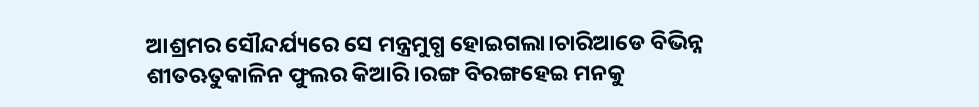ଆଶ୍ରମର ସୌନ୍ଦର୍ଯ୍ୟରେ ସେ ମନ୍ତ୍ରମୁଗ୍ଧ ହୋଇଗଲା।ଚାରିଆଡେ ବିଭିନ୍ନ ଶୀତଋତୁକାଳିନ ଫୁଲର କିଆରି।ରଙ୍ଗ ବିରଙ୍ଗହେଇ ମନକୁ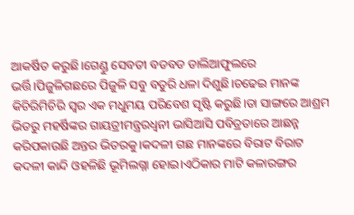ଆକର୍ଷିତ କରୁଛି।ଗେଣ୍ଡୁ ସେବତୀ ବଡବଡ ଡାଲିଆଫୁଲରେ ଭର୍ତ୍ତି।ପିଜୁଳିଗଛରେ ପିଜୁଳି ସବୁ ବତୁରି ଧଳା ଦିଶୁଛି।ଚଢେଇ ମାନଙ୍କ କିଚିରିମିଚିରି ସ୍ବର ଏକ ମଧୁମୟ ପରିବେଶ ସୃଷ୍ଟି କରୁଛି।ତା ସାଙ୍ଗରେ ଆଶ୍ରମ ଭିତରୁ ମହର୍ଷିଙ୍କର ଗାୟତ୍ରୀମନ୍ତ୍ରରଧ୍ବନୀ ଭାସିଆସି ପବିତ୍ରତାରେ ଆଛନ୍ନ କରିପକାଉଛି ଅନ୍ତର ଭିତରକୁ।କଦଳୀ ଗଛ ମାନଙ୍କରେ ବିରାଟ ବିରାଟ କଦଳୀ କାନ୍ଦି ଓହଳିଛି ଭୂମିଲଗ୍ନା ହୋଇ।ଏଠିକାର ମାଟି କଳାରଙ୍ଗର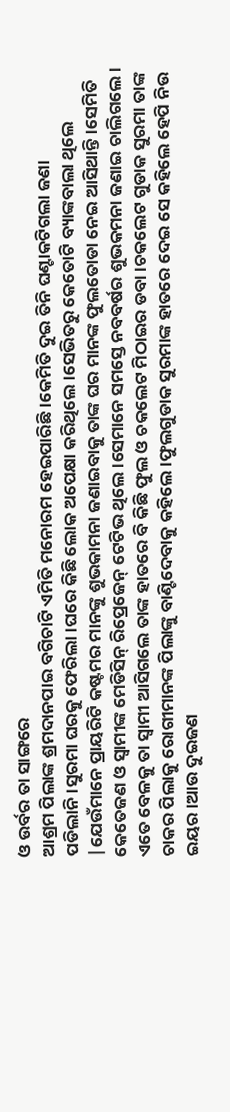ଓ ଉର୍ବର ତା ସାଙ୍ଗରେ
ଆଶ୍ରମ ପିଲାଙ୍କ ଶ୍ରମଦାନପାଇ ବଗିଚାଟି ଏମିତି ମନୋରମ ହେଇପାରିଛି।କେମିତି ଦୁଇ ତିନି ଘଣ୍ଟାକଟିଗଲା ଜଣା ପଡିଲାନି।ସୁରମା ଘରକୁ ଫେରିଲା।ଘରେ କିଛି ଲୋକ ଅପେକ୍ଷା କରିଥିଲେ।ସେଭିତରୁ କେତୋଟି ବ୍ୟାଙ୍କବାଲା ଥିଲେ |ଯେଉଁମାନେ ପ୍ରାୟରିଟି କଷ୍ଟମର ମାନଙ୍କୁ ଶୁଭକାମନା ଜଣାଇବାକୁ ତାଙ୍କ ଘର ମାନଙ୍କ ଫୁଲତୋଡା ନେଇ ଆସିଥାନ୍ତି।ସେମିତି କେତେଜଣ ଓ ସ୍ବାମୀଙ୍କ ମେଡିସିନ୍ ରିପ୍ରେଜେନ୍ ଟେଟିଭ ଥିଲେ।ସେମାନେ ସମସ୍ତେ ନବବର୍ଷର ଶୁଭକମନା ଜଣାଇ ଚାଲିଗଲେ। ଏତେ ବେଳକୁ ତା ସ୍ବାମୀ ଆସିଗଲେ ତାଙ୍କ ହାତରେ ବି କିଛି ଫୁଲ ଓ ଚକଲେଟ ମିଠାଇର ଡବା।ଚକଲେଟ ଗୁଡାକ ସୁରମା ତାଙ୍କ ଚାକର ପିଲାକୁ ରୋଗୀମାନଙ୍କ ପିଲାଙ୍କୁ ବାଣ୍ଟିଦେବାକୁ କହିଲେ ।ଫୁଲଗୁଡାକ ସୁରମାଙ୍କ ହାତରେ ଦେଇ ସେ କହିଲେ ହେପି ନିଉ ଇୟର।ଆଉ ଦୁଇଜଣ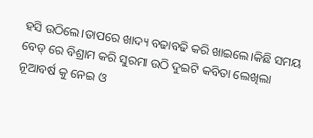ହସି ଉଠିଲେ।ତାପରେ ଖାଦ୍ୟ ବଢାବଢି କରି ଖାଇଲେ।କିଛି ସମୟ ବେଡ୍ ରେ ବିଶ୍ରାମ କରି ସୁରମା ଉଠି ଦୁଇଟି କବିତା ଲେଖିଲା ନୂଆବର୍ଷ କୁ ନେଇ ଓ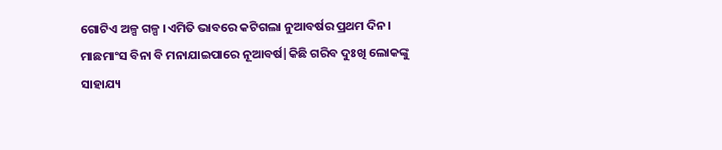ଗୋଟିଏ ଅଳ୍ପ ଗଳ୍ପ ।ଏମିତି ଭାବରେ କଟିଗଲା ନୁଆବର୍ଷର ପ୍ରଥମ ଦିନ।
ମାଛମାଂସ ବିନା ବି ମନାଯାଇପାରେ ନୂଆବର୍ଷ|କିଛି ଗରିବ ଦୁଃଖି ଲୋକଙ୍କୁ ସାହାଯ୍ୟ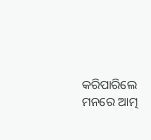କରିପାରିଲେ ମନରେ ଆତ୍ମ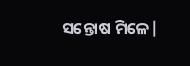ସନ୍ତୋଷ ମିଳେ|